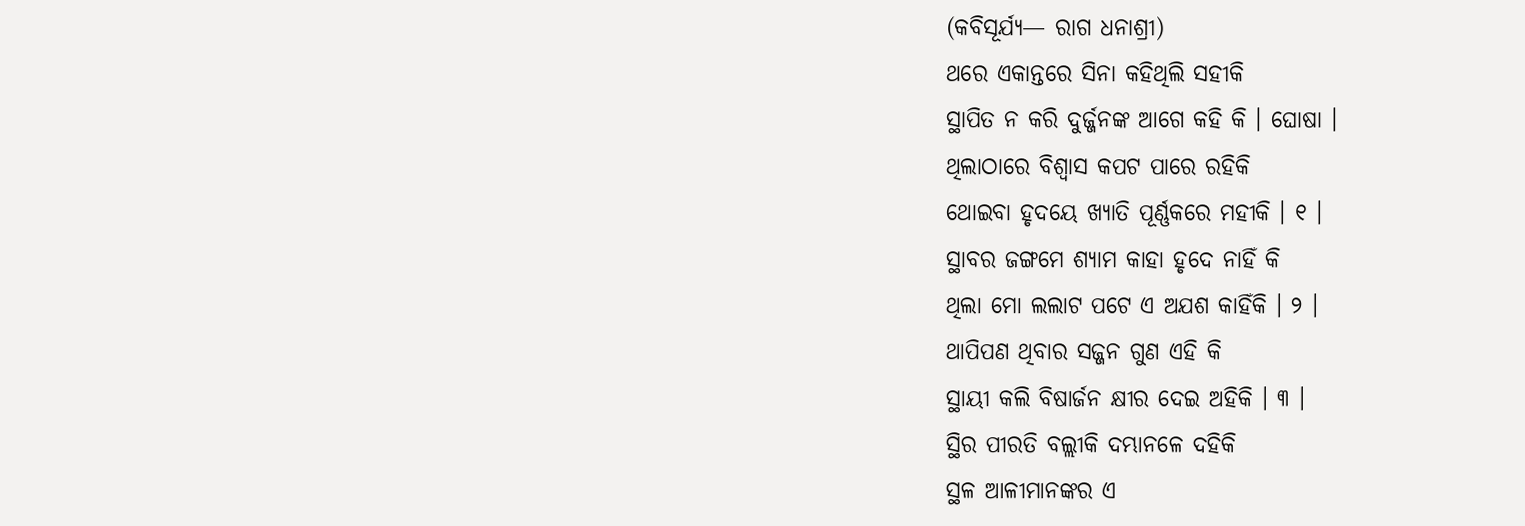(କବିସୂର୍ଯ୍ୟ— ରାଗ ଧନାଶ୍ରୀ)
ଥରେ ଏକାନ୍ତରେ ସିନା କହିଥିଲି ସହୀକି
ସ୍ଥାପିତ ନ କରି ଦୁର୍ଜ୍ଜନଙ୍କ ଆଗେ କହି କି । ଘୋଷା ।
ଥିଲାଠାରେ ବିଶ୍ୱାସ କପଟ ପାରେ ରହିକି
ଥୋଇବା ହୃଦୟେ ଖ୍ୟାତି ପୂର୍ଣ୍ଣକରେ ମହୀକି । ୧ ।
ସ୍ଥାବର ଜଙ୍ଗମେ ଶ୍ୟାମ କାହା ହୃଦେ ନାହିଁ କି
ଥିଲା ମୋ ଲଲାଟ ପଟେ ଏ ଅଯଶ କାହିଁକି । ୨ ।
ଥାପିପଣ ଥିବାର ସଜ୍ଜନ ଗୁଣ ଏହି କି
ସ୍ଥାୟୀ କଲି ବିଷାର୍ଜନ କ୍ଷୀର ଦେଇ ଅହିକି । ୩ ।
ସ୍ଥିର ପୀରତି ବଲ୍ଲୀକି ଦମ୍ଭାନଳେ ଦହିକି
ସ୍ଥଳ ଆଳୀମାନଙ୍କର ଏ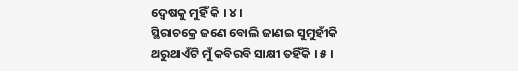ଦ୍ୱେଷକୁ ମୁହିଁ କି । ୪ ।
ସ୍ଥିରାଚକ୍ରେ ଜଣେ ବୋଲି ଜାଣଇ ସୁମୁହୀଁକି
ଥରୁଥାଏଁଟି ମୁଁ କବିରବି ସାକ୍ଷୀ ତହିଁକି । ୫ ।